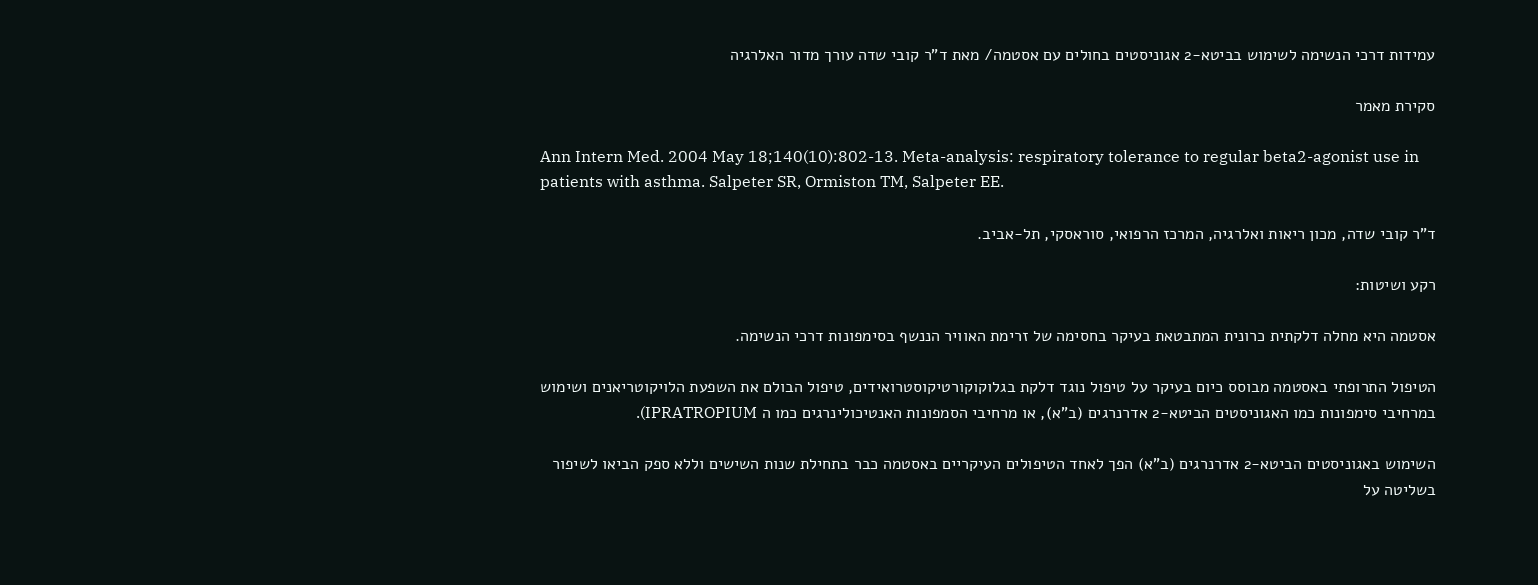עמידות דרכי הנשימה לשימוש בביטא-2 אגוניסטים בחולים עם אסטמה/ מאת ד”ר קובי שדה עורך מדור האלרגיה

סקירת מאמר

Ann Intern Med. 2004 May 18;140(10):802-13. Meta-analysis: respiratory tolerance to regular beta2-agonist use in patients with asthma. Salpeter SR, Ormiston TM, Salpeter EE.

ד”ר קובי שדה, מכון ריאות ואלרגיה, המרכז הרפואי, סוראסקי, תל-אביב.

רקע ושיטות:

אסטמה היא מחלה דלקתית כרונית המתבטאת בעיקר בחסימה של זרימת האוויר הננשף בסימפונות דרכי הנשימה.

הטיפול התרופתי באסטמה מבוסס כיום בעיקר על טיפול נוגד דלקת בגלוקוקורטיקוסטרואידים, טיפול הבולם את השפעת הלויקוטריאנים ושימוש במרחיבי סימפונות כמו האגוניסטים הביטא-2 אדרנרגים (ב”א), או מרחיבי הסמפונות האנטיכולינרגים כמו ה IPRATROPIUM).

השימוש באגוניסטים הביטא-2 אדרנרגים (ב”א) הפך לאחד הטיפולים העיקריים באסטמה כבר בתחילת שנות השישים וללא ספק הביאו לשיפור בשליטה על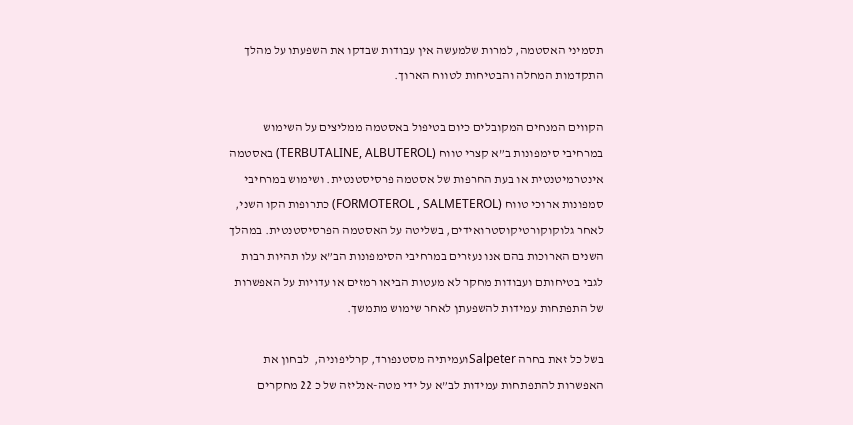תסמיני האסטמה, למרות שלמעשה אין עבודות שבדקו את השפעתו על מהלך התקדמות המחלה והבטיחות לטווח הארוך.

הקווים המנחים המקובלים כיום בטיפול באסטמה ממליצים על השימוש במרחיבי סימפונות ב”א קצרי טווח (TERBUTALINE, ALBUTEROL) באסטמה אינטרמיטנטית או בעת החרפות של אסטמה פרסיסטנטית. ושימוש במרחיבי סמפונות ארוכי טווח (FORMOTEROL , SALMETEROL) כתרופות הקו השני, לאחר גלוקוקורטיקוסטרואידים, בשליטה על האסטמה הפרסיסטנטית. במהלך השנים הארוכות בהם אנו נעזרים במרחיבי הסימפונות הב”א עלו תהיות רבות לגבי בטיחותם ועבודות מחקר לא מעטות הביאו רמזים או עדויות על האפשרות של התפתחות עמידות להשפעתן לאחר שימוש מתמשך.

בשל כל זאת בחרה Salpeterועמיתיה מסטנפורד, קרליפוניה,  לבחון את האפשרות להתפתחות עמידות לב”א על ידי מטה-אנליזה של כ 22 מחקרים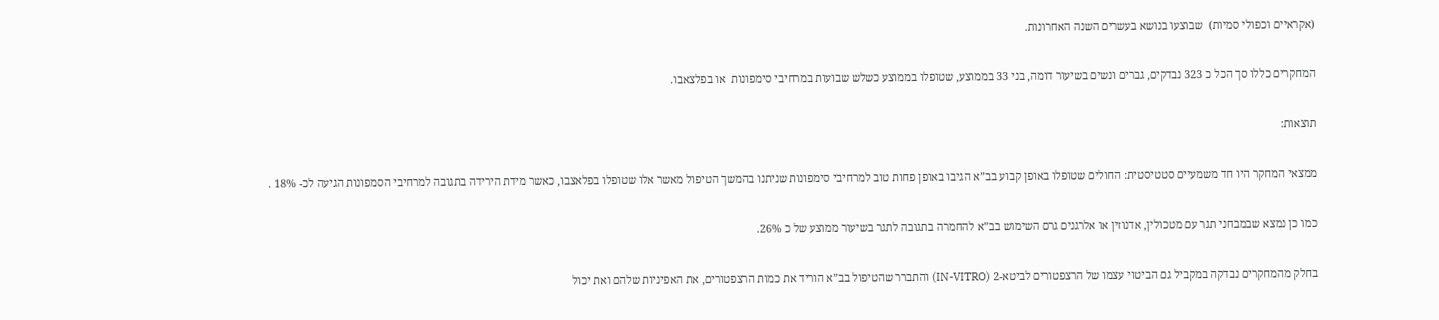(אקראיים וכפולי סמיות)  שבוצעו בנושא בעשרים השנה האחרונות.

המחקרים כללו סך הכל כ 323 נבדקים, גברים ונשים בשיעור דומה, בני 33 בממוצע, שטופלו בממוצע כשלש שבועות במרחיבי סימפונות  או בפלצאבו.

תוצאות:

ממצאי המחקר היו חד משמעיים סטטיסטית: החולים שטופלו באופן קבוע בב”א הגיבו באופן פחות טוב למרחיבי סימפונות שניתנו בהמשך הטיפול מאשר אלו שטופלו בפלאצבו, כאשר מידת הירידה בתגובה למרחיבי הסמפונות הגיעה לכ- 18% .

כמו כן נמצא שבמבחני תגר עם מטכולין, אדנוזין או אלרגנים גרם השימוש בב”א להחמרה בתגובה לתגר בשיעור ממוצע של כ 26%.

בחלק מהמחקרים נבדקה במקביל גם הביטוי עצמו של הרצפטורים לביטא-2 (IN-VITRO) והתברר שהטיפול בב”א הוריד את כמות הרצפטורים, את האפיניות שלהם ואת יכול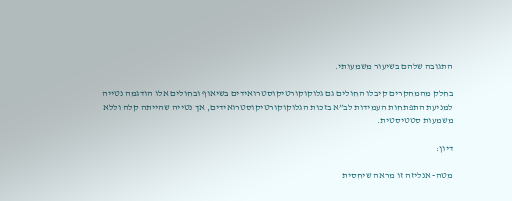התגובה שלהם בשיעור משמעותי.

בחלק מהמחקרים קיבלו החולים גם גלוקוקורטיקוסטרואידים בשיאוף ובחולים אלו הודגמה נטייה למניעת התפתחות העמידות לב”א בזכות הגלוקוקורטיקוסטרואידים, אך נטייה שהייתה קלה וללא משמעות סטטיסטית.

דיון:

מטה- אנליזה זו מראה שיחסית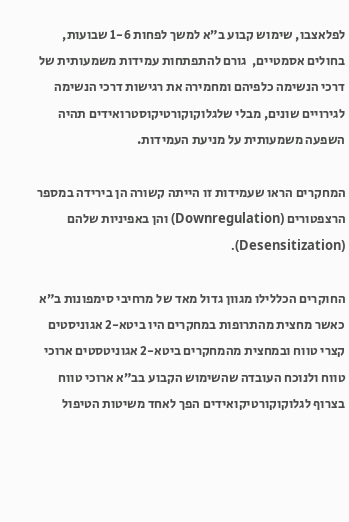לפלאצבו, שימוש קבוע ב”א למשך לפחות 1-6 שבועות, בחולים אסמטיים,  גורם להתפתחות עמידות משמעותית של דרכי הנשימה כלפיהם ומחמירה את רגישות דרכי הנשימה לגירויים שונים, מבלי שלגלוקוקורטיקוסטרואידים תהיה השפעה משמעותית על מניעת העמידות.

המחקרים הראו שעמידות זו הייתה קשורה הן בירידה במספר הרצפטורים (Downregulation) והן באפיניות שלהם (Desensitization).

החוקרים הכללילו מגוון גדול מאד של מרחיבי סימפונות ב”א כאשר מחצית מהתרופות במחקרים היו ביטא-2 אגוניסטים קצרי טווח ובמחצית מהמחקרים ביטא-2 אגוניטסטים ארוכי טווח ולנוכח העובדה שהשימוש הקבוע בב”א ארוכי טווח בצרוף לגלוקוקורטיקואידים הפך לאחד משיטות הטיפול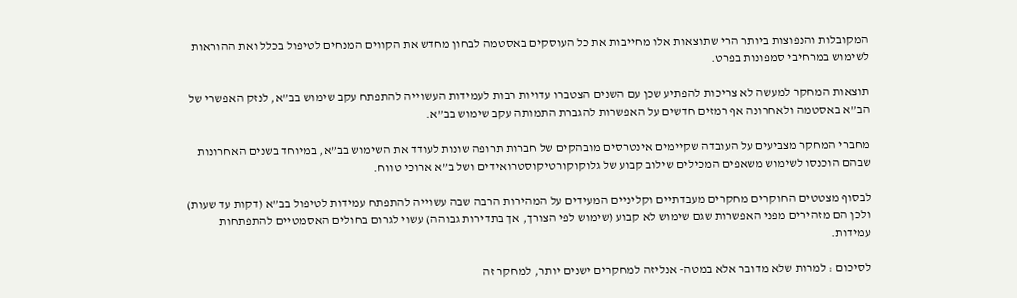המקובלות והנפוצות ביותר הרי שתוצאות אלו מחייבות את כל העוסקים באסטמה לבחון מחדש את הקווים המנחים לטיפול בכלל ואת ההוראות לשימוש במרחיבי סמפונות בפרט.

תוצאות המחקר למעשה לא צריכות להפתיע שכן עם השנים הצטברו עדויות רבות לעמידות העשוייה להתפתח עקב שימוש בב”א, לנזק האפשרי של הב”א באסטמה ולאחרונה אף רמזים חדשים על האפשרות להגברת התמותה עקב שימוש בב”א.

מחברי המחקר מצביעים על העובדה שקיימים אינטרסים מובהקים של חברות תרופה שונות לעודד את השימוש בב”א, במיוחד בשנים האחרונות שבהם הוכנסו לשימוש משאפים המכילים שילוב קבוע של גלוקוקורטיקוסטרואידים ושל ב”א ארוכי טווח.

לבסוף מצטטים החוקרים מחקרים מעבדתיים וקליניים המעידים על המהירות הרבה שבה עשוייה להתפתח עמידות לטיפול בב”א (דקות עד שעות) ולכן הם מזהירים מפני האפשרות שגם שימוש לא קבוע (שימוש לפי הצורך, אך בתדירות גבוהה) עשוי לגרום בחולים האסמטיים להתפתחות עמידות.

לסיכום : למרות שלא מדובר אלא במטה- אנליזה למחקרים ישנים יותר, למחקר זה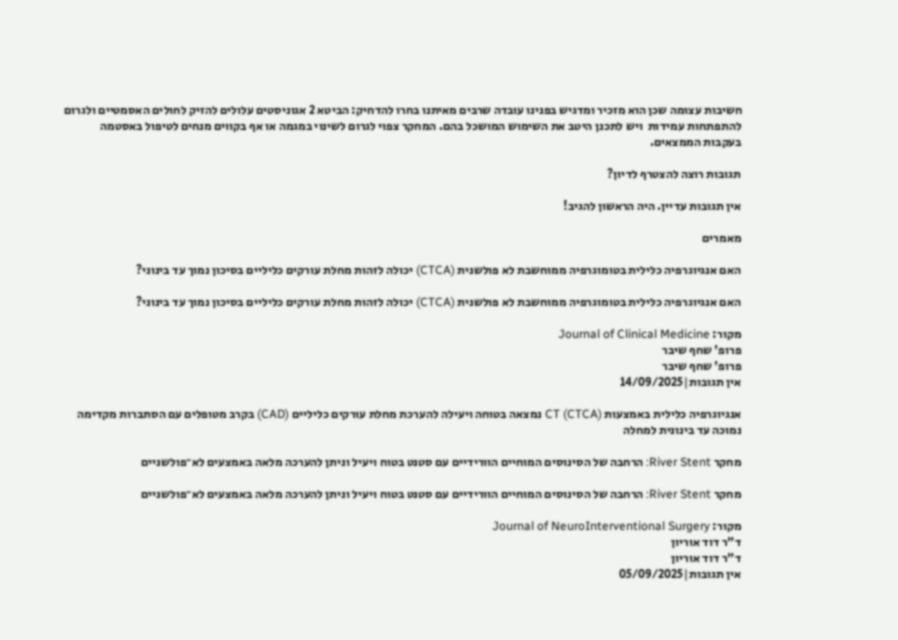חשיבות עצומה שכן הוא מזכיר ומדגיש בפנינו עובדה שרבים מאיתנו בחרו להדחיק: הביטא 2 אגוניסטים עלולים להזיק לחולים האסמטיים ולגרום להתפתחות עמידות  ויש לתכנן היטב את השימוש המושכל בהם. המחקר צפוי לגרום לשינוי במגמה או אף בקווים מנחים לטיפול באסטמה בעקבות הממצאים.

תגובות רוצה להצטרף לדיון?

אין תגובות עדיין. היה הראשון להגיב!

מאמרים

האם אנגיוגרפיה כלילית בטומוגרפיה ממוחשבת לא פולשנית (CTCA) יכולה לזהות מחלת עורקים כליליים בסיכון נמוך עד בינוני?

האם אנגיוגרפיה כלילית בטומוגרפיה ממוחשבת לא פולשנית (CTCA) יכולה לזהות מחלת עורקים כליליים בסיכון נמוך עד בינוני?

מקור: Journal of Clinical Medicine
פרופ' שחף שיבר
פרופ' שחף שיבר
אין תגובות|14/09/2025

אנגיוגרפיה כלילית באמצעות CT (CTCA) נמצאה בטוחה ויעילה להערכת מחלת עורקים כליליים (CAD) בקרב מטופלים עם הסתברות מקדימה נמוכה עד בינונית למחלה

מחקר River Stent: הרחבה של הסינוסים המוחיים הוורידיים עם סטנט בטוח ויעיל וניתן להערכה מלאה באמצעים לא־פולשניים

מחקר River Stent: הרחבה של הסינוסים המוחיים הוורידיים עם סטנט בטוח ויעיל וניתן להערכה מלאה באמצעים לא־פולשניים

מקור: Journal of NeuroInterventional Surgery
ד"ר דוד אוריון
ד"ר דוד אוריון
אין תגובות|05/09/2025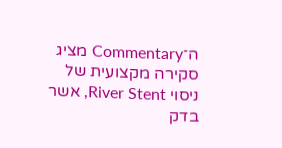ה־Commentary מציג סקירה מקצועית של ניסוי River Stent, אשר בדק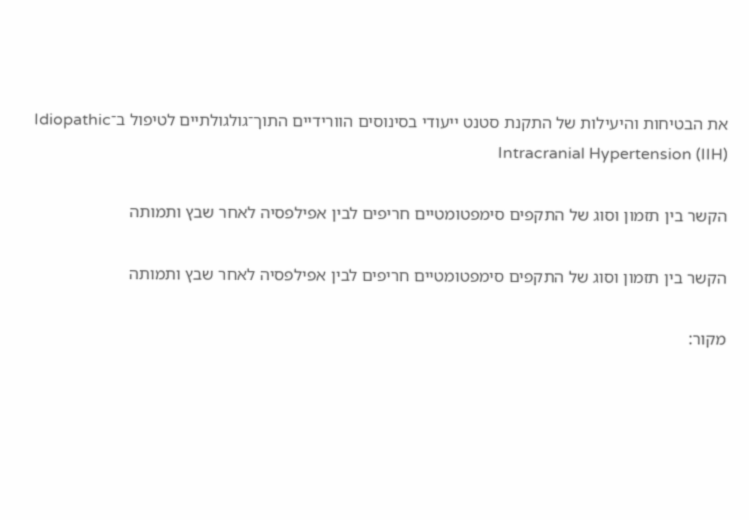את הבטיחות והיעילות של התקנת סטנט ייעודי בסינוסים הוורידיים התוך־גולגולתיים לטיפול ב־Idiopathic Intracranial Hypertension (IIH)

הקשר בין תזמון וסוג של התקפים סימפטומטיים חריפים לבין אפילפסיה לאחר שבץ ותמותה

הקשר בין תזמון וסוג של התקפים סימפטומטיים חריפים לבין אפילפסיה לאחר שבץ ותמותה

מקור: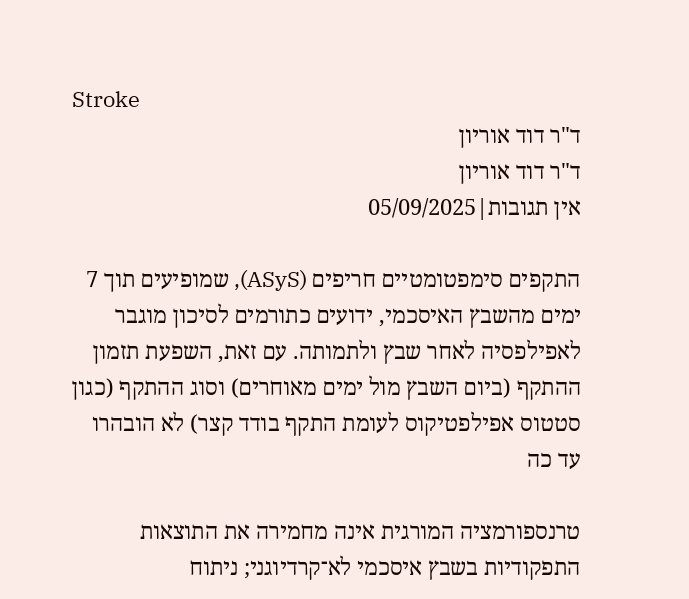Stroke
ד"ר דוד אוריון
ד"ר דוד אוריון
אין תגובות|05/09/2025

התקפים סימפטומטיים חריפים (ASyS), שמופיעים תוך 7 ימים מהשבץ האיסכמי, ידועים כתורמים לסיכון מוגבר לאפילפסיה לאחר שבץ ולתמותה. עם זאת, השפעת תזמון ההתקף (ביום השבץ מול ימים מאוחרים) וסוג ההתקף (כגון סטטוס אפילפטיקוס לעומת התקף בודד קצר) לא הובהרו עד כה

טרנספורמציה המורגית אינה מחמירה את התוצאות התפקודיות בשבץ איסכמי לא־קרדיוגני; ניתוח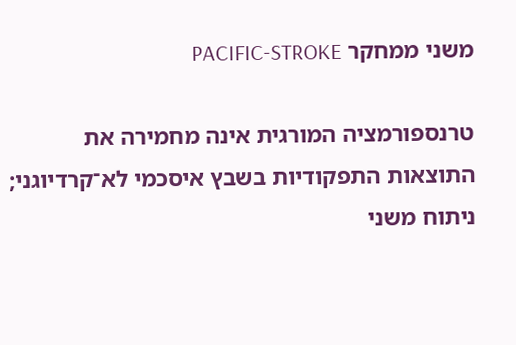משני ממחקר PACIFIC-STROKE

טרנספורמציה המורגית אינה מחמירה את התוצאות התפקודיות בשבץ איסכמי לא־קרדיוגני; ניתוח משני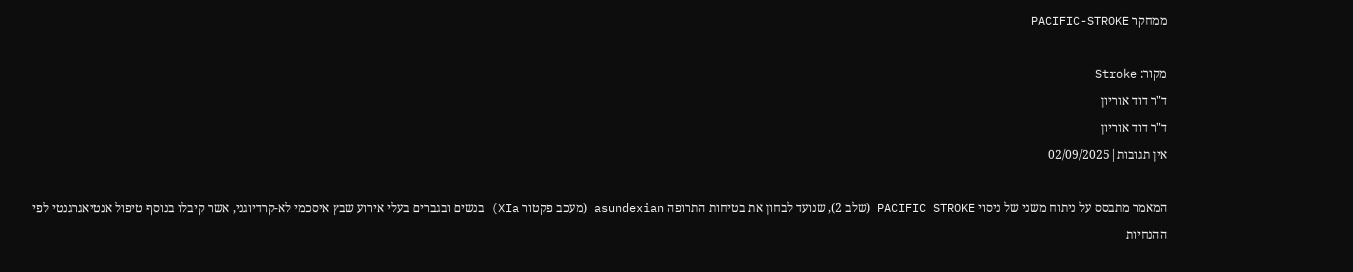ממחקר PACIFIC-STROKE

מקור: Stroke
ד"ר דוד אוריון
ד"ר דוד אוריון
אין תגובות|02/09/2025

המאמר מתבסס על ניתוח משני של ניסוי PACIFIC STROKE (שלב 2), שנועד לבחון את בטיחות התרופה asundexian (מעכב פקטור XIa) בנשים ובגברים בעלי אירוע שבץ איסכמי לא-קרדיוגני, אשר קיבלו בנוסף טיפול אנטיאגרגנטי לפי ההנחיות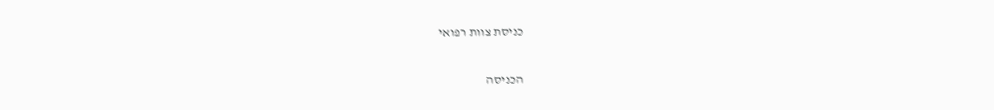כניסת צוות רפואי

הכניסה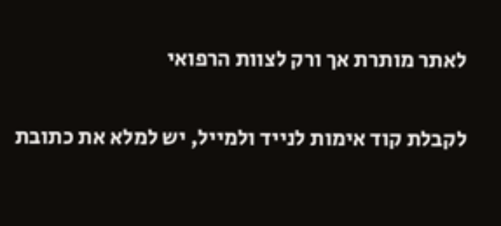לאתר מותרת אך ורק לצוות הרפואי

לקבלת קוד אימות לנייד ולמייל, יש למלא את כתובת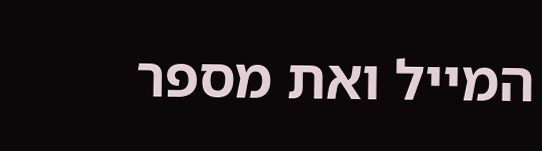המייל ואת מספר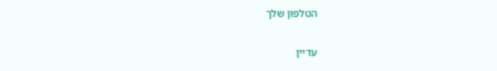הטלפון שלך

עדיין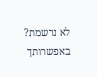לא נרשמת? באפשרותך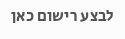לבצע רישום כאן